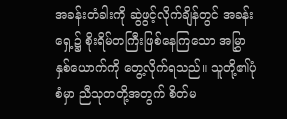အခန်းတံခါးကို ဆွဲဖွင့်လိုက်ချိန်တွင် အခန်းရှေ့၌ စိုးရိမ်တကြီးဖြစ်နေကြသော အမြွှာနှစ်ယောက်ကို တွေ့လိုက်ရသည်။ သူတို့၏ပုံစံမှာ ညီသုတတို့အတွက် စိတ်မ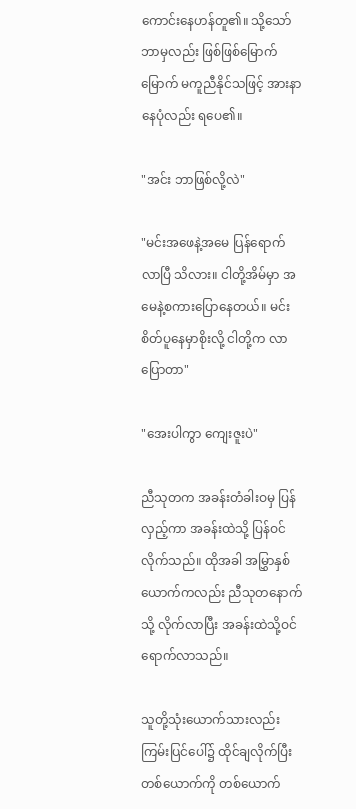ကောင်းနေဟန်တူ၏။ သို့သော် ဘာမှလည်း ဖြစ်ဖြစ်မြောက်မြောက် မကူညီနိုင်သဖြင့် အားနာနေပုံလည်း ရပေ၏။

"အင်း ဘာဖြစ်လို့လဲ"

"မင်းအဖေနဲ့အမေ ပြန်ရောက်လာပြီ သိလား။ ငါတို့အိမ်မှာ အမေနဲ့စကားပြောနေတယ်။ မင်းစိတ်ပူနေမှာစိုးလို့ ငါတို့က လာပြောတာ"

"အေးပါကွာ ကျေးဇူးပဲ"

ညီသုတက အခန်းတံခါးဝမှ ပြန်လှည့်ကာ အခန်းထဲသို့ ပြန်ဝင်လိုက်သည်။ ထိုအခါ အမြွှာနှစ်ယောက်ကလည်း ညီသုတနောက်သို့ လိုက်လာပြီး အခန်းထဲသို့ဝင်ရောက်လာသည်။

သူတို့သုံးယောက်သားလည်း ကြမ်းပြင်ပေါ်၌ ထိုင်ချလိုက်ပြီး တစ်ယောက်ကို တစ်ယောက်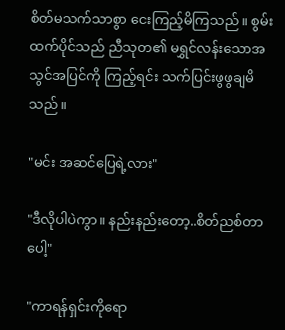စိတ်မသက်သာစွာ ငေးကြည့်မိကြသည်။ စွမ်းထက်ပိုင်သည် ညီသုတ၏ မရွှင်လန်းသောအသွင်အပြင်ကို ကြည့်ရင်း သက်ပြင်းဖွဖွချမိသည်။

"မင်း အဆင်ပြေရဲ့လား"

"ဒီလိုပါပဲကွာ။ နည်းနည်းတော့..စိတ်ညစ်တာပေါ့"

"ကာရန်ရှင်းကိုရော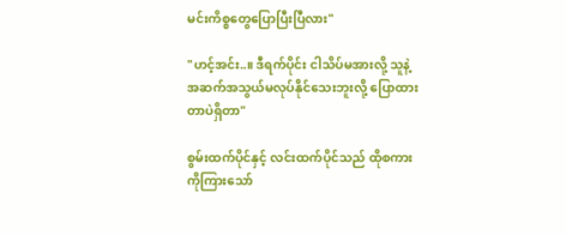မင်းကိစ္စတွေပြောပြီးပြီလား"

"ဟင့်အင်း..။ ဒီရက်ပိုင်း ငါသိပ်မအားလို့ သူနဲ့အဆက်အသွယ်မလုပ်နိုင်သေးဘူးလို့ ပြောထားတာပဲရှိတာ"

စွမ်းထက်ပိုင်နှင့် လင်းထက်ပိုင်သည် ထိုစကားကိုကြားသော်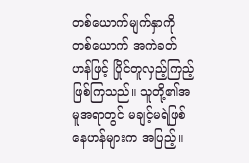တစ်ယောက်မျက်နှာကို တစ်ယောက် အကဲခတ်ဟန်ဖြင့် ပြိုင်တူလှည့်ကြည့်ဖြစ်ကြသည်။ သူတို့၏အမူအရာတွင် မချင့်မရဲဖြစ်နေဟန်များက အပြည့်။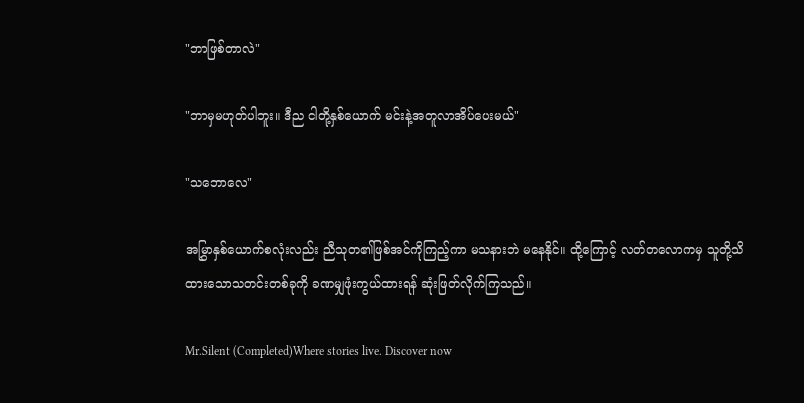"ဘာဖြစ်တာလဲ"

"ဘာမှမဟုတ်ပါဘူး။ ဒီည ငါတို့နှစ်ယောက် မင်းနဲ့အတူလာအိပ်ပေးမယ်"

"သဘောလေ"

အမြွှာနှစ်ယောက်စလုံးလည်း ညီသုတ၏ဖြစ်အင်ကိုကြည့်ကာ မသနားဘဲ မနေနိုင်။ ထို့ကြောင့် လတ်တလောကမှ သူတို့သိထားသောသတင်းတစ်ခုကို ခဏမျှဖုံးကွယ်ထားရန် ဆုံးဖြတ်လိုက်ကြသည်။

Mr.Silent (Completed)Where stories live. Discover now